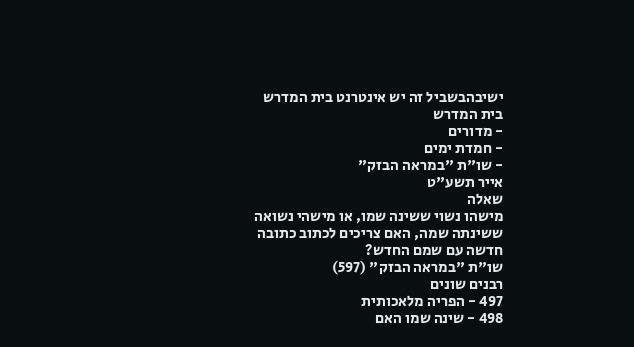ישיבהבשביל זה יש אינטרנט בית המדרש
בית המדרש
- מדורים
- חמדת ימים
- שו"ת "במראה הבזק"
אייר תשע"ט
שאלה
מישהו נשוי ששינה שמו, או מישהי נשואה ששינתה שמה, האם צריכים לכתוב כתובה חדשה עם שמם החדש?
שו"ת "במראה הבזק" (597)
רבנים שונים
497 - הפריה מלאכותית
498 - שינה שמו האם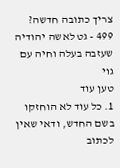צריך כתובה חדשה?
499 - גט לאשה יהודיה שעזבה בעלה וחיה עם גוי
טען עוד
1. כל עוד לא הוחזקו בשם החדש, ודאי שאין לכתוב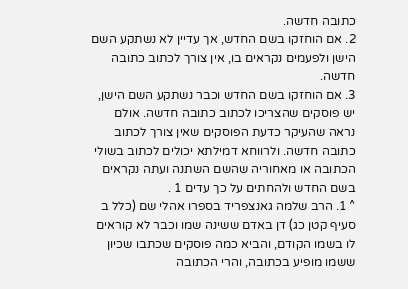כתובה חדשה.
2. אם הוחזקו בשם החדש, אך עדיין לא נשתקע השם הישן ולפעמים נקראים בו, אין צורך לכתוב כתובה חדשה.
3. אם הוחזקו בשם החדש וכבר נשתקע השם הישן, יש פוסקים שהצריכו לכתוב כתובה חדשה. אולם נראה שהעיקר כדעת הפוסקים שאין צורך לכתוב כתובה חדשה. ולרווחא דמילתא יכולים לכתוב בשולי הכתובה או מאחוריה שהשם השתנה ועתה נקראים בשם החדש ולהחתים על כך עדים 1 .
^ 1. הרב שלמה גאנצפריד בספרו אהלי שם (כלל ב סעיף קטן כג) דן באדם ששינה שמו וכבר לא קוראים לו בשמו הקודם, והביא כמה פוסקים שכתבו שכיון ששמו מופיע בכתובה, והרי הכתובה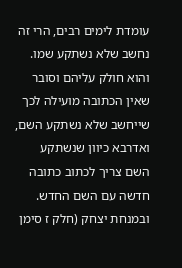עומדת לימים רבים, הרי זה נחשב שלא נשתקע שמו. והוא חולק עליהם וסובר שאין הכתובה מועילה לכך שייחשב שלא נשתקע השם, ואדרבא כיוון שנשתקע השם צריך לכתוב כתובה חדשה עם השם החדש.
ובמנחת יצחק (חלק ז סימן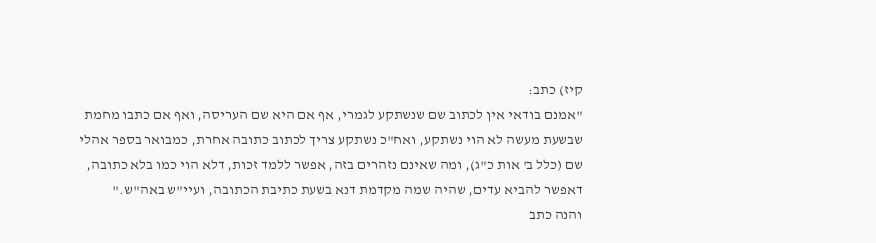קיז) כתב:
"אמנם בודאי אין לכתוב שם שנשתקע לגמרי, אף אם היא שם העריסה, ואף אם כתבו מחמת שבשעת מעשה לא הוי נשתקע, ואח"כ נשתקע צריך לכתוב כתובה אחרת, כמבואר בספר אהלי שם (כלל ב' אות כ"ג), ומה שאינם נזהרים בזה, אפשר ללמד זכות, דלא הוי כמו בלא כתובה, דאפשר להביא עדים, שהיה שמה מקדמת דנא בשעת כתיבת הכתובה, ועיי"ש באה"ש."
והנה כתב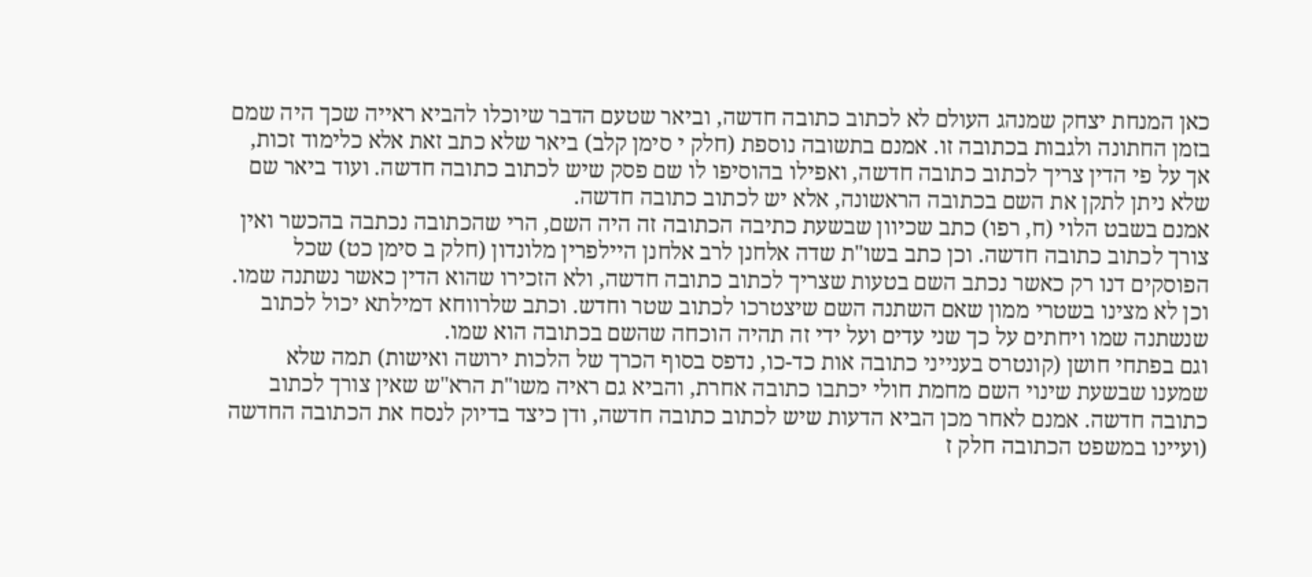כאן המנחת יצחק שמנהג העולם לא לכתוב כתובה חדשה, וביאר שטעם הדבר שיוכלו להביא ראייה שכך היה שמם בזמן החתונה ולגבות בכתובה זו. אמנם בתשובה נוספת (חלק י סימן קלב) ביאר שלא כתב זאת אלא כלימוד זכות, אך על פי הדין צריך לכתוב כתובה חדשה, ואפילו בהוסיפו לו שם פסק שיש לכתוב כתובה חדשה. ועוד ביאר שם שלא ניתן לתקן את השם בכתובה הראשונה, אלא יש לכתוב כתובה חדשה.
אמנם בשבט הלוי (ח, רפו) כתב שכיוון שבשעת כתיבה הכתובה זה היה השם, הרי שהכתובה נכתבה בהכשר ואין צורך לכתוב כתובה חדשה. וכן כתב בשו"ת שדה אלחנן לרב אלחנן היילפרין מלונדון (חלק ב סימן כט) שכל הפוסקים דנו רק כאשר נכתב השם בטעות שצריך לכתוב כתובה חדשה, ולא הזכירו שהוא הדין כאשר נשתנה שמו. וכן לא מצינו בשטרי ממון שאם השתנה השם שיצטרכו לכתוב שטר וחדש. וכתב שלרווחא דמילתא יכול לכתוב שנשתנה שמו ויחתים על כך שני עדים ועל ידי זה תהיה הוכחה שהשם בכתובה הוא שמו.
וגם בפתחי חושן (קונטרס בענייני כתובה אות כד-כו, נדפס בסוף הכרך של הלכות ירושה ואישות) תמה שלא שמענו שבשעת שינוי השם מחמת חולי יכתבו כתובה אחרת, והביא גם ראיה משו"ת הרא"ש שאין צורך לכתוב כתובה חדשה. אמנם לאחר מכן הביא הדעות שיש לכתוב כתובה חדשה, ודן כיצד בדיוק לנסח את הכתובה החדשה (ועיינו במשפט הכתובה חלק ז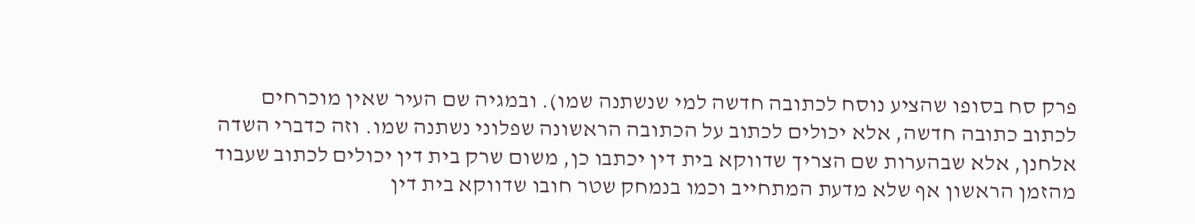פרק סח בסופו שהציע נוסח לכתובה חדשה למי שנשתנה שמו). ובמגיה שם העיר שאין מוכרחים לכתוב כתובה חדשה, אלא יכולים לכתוב על הכתובה הראשונה שפלוני נשתנה שמו. וזה כדברי השדה אלחנן, אלא שבהערות שם הצריך שדווקא בית דין יכתבו כן, משום שרק בית דין יכולים לכתוב שעבוד מהזמן הראשון אף שלא מדעת המתחייב וכמו בנמחק שטר חובו שדווקא בית דין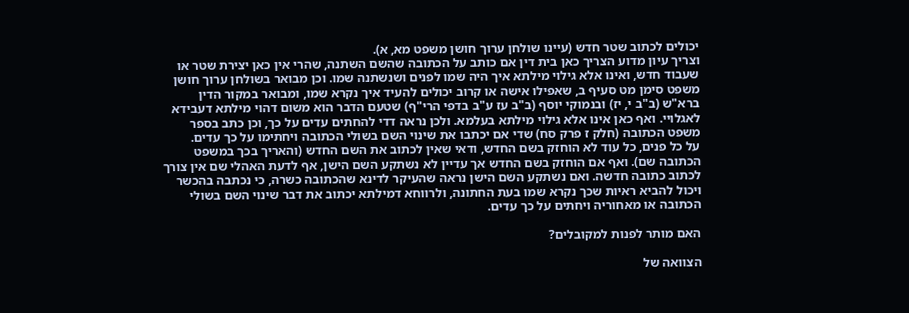יכולים לכתוב שטר חדש (עיינו שולחן ערוך חושן משפט מא, א).
וצריך עיון מדוע הצריך כאן בית דין אם כותב על הכתובה שהשם השתנה, שהרי אין כאן יצירת שטר או שעבוד חדש, ואינו אלא גילוי מילתא איך היה שמו לפנים ושנשתנה שמו. וכן מבואר בשולחן ערוך חושן משפט סימן מט סעיף ב, שאפילו אישה או קרוב יכולים להעיד איך נקרא שמו, ומבואר במקור הדין ברא"ש (ב"ב י, יז) ובנמוקי יוסף (ב"ב עז ע"ב בדפי הרי"ף) שטעם הדבר הוא משום דהוי מילתא דעבידא לאגלויי. ואף כאן אינו אלא גילוי מילתא בעלמא. ולכן נראה דדי להחתים עדים על כך, וכן כתב בספר משפט הכתובה (חלק ז פרק סח) שדי אם יכתבו את שינוי השם בשולי הכתובה ויחתימו על כך עדים.
על כל פנים, כל עוד לא הוחזק בשם החדש, ודאי שאין לכתוב את השם החדש (והאריך בכך במשפט הכתובה שם). ואף אם הוחזק בשם החדש אך עדיין לא נשתקע השם הישן, אף לדעת האהלי שם אין צורך לכתוב כתובה חדשה. ואם נשתקע השם הישן נראה שהעיקר לדינא שהכתובה כשרה, כי נכתבה בהכשר ויכול להביא ראיות שכך נקרא שמו בעת החתונה, ולרווחא דמילתא יכתוב את דבר שינוי השם בשולי הכתובה או מאחוריה ויחתים על כך עדים.

האם מותר לפנות למקובלים?

הצוואה של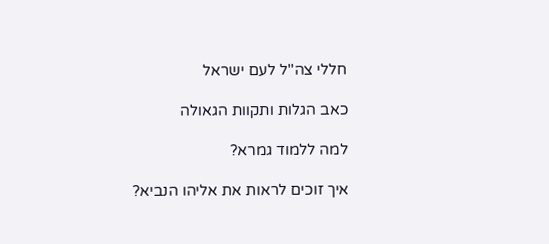חללי צה''ל לעם ישראל

כאב הגלות ותקוות הגאולה

למה ללמוד גמרא?

איך זוכים לראות את אליהו הנביא?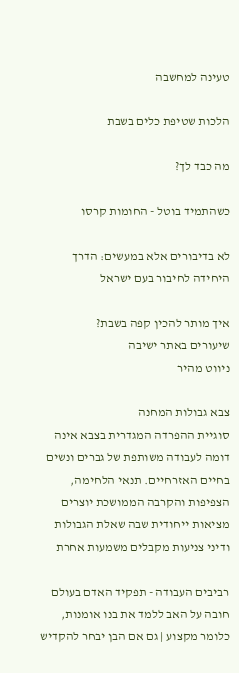טעינה למחשבה

הלכות שטיפת כלים בשבת

מה כבד לך?

כשהתמיד בוטל - החומות קרסו

לא בדיבורים אלא במעשים: הדרך היחידה לחיבור בעם ישראל

איך מותר להכין קפה בשבת?
שיעורים באתר ישיבה
ניווט מהיר

צבא גבולות המחנה
סוגיית ההפרדה המגדרית בצבא אינה דומה לעבודה משותפת של גברים ונשים בחיים האזרחיים. תנאי הלחימה, הצפיפות והקרבה הממושכת יוצרים מציאות ייחודית שבה שאלת הגבולות ודיני צניעות מקבלים משמעות אחרת

רביבים העבודה - תפקיד האדם בעולם
חובה על האב ללמד את בנו אומנות, כלומר מקצוע | גם אם הבן יבחר להקדיש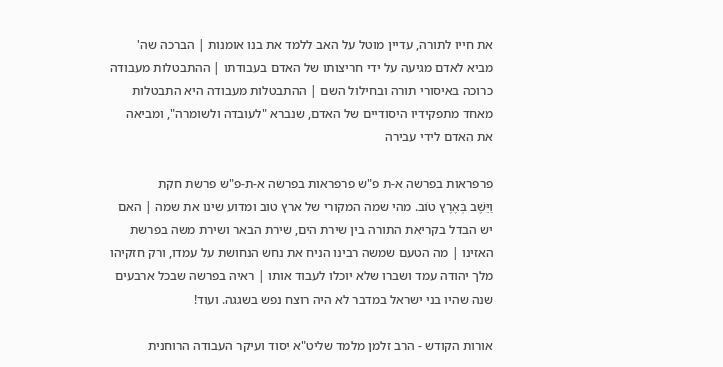את חייו לתורה, עדיין מוטל על האב ללמד את בנו אומנות | הברכה שה' מביא לאדם מגיעה על ידי חריצותו של האדם בעבודתו | ההתבטלות מעבודה כרוכה באיסורי תורה ובחילול השם | ההתבטלות מעבודה היא התבטלות מאחד מתפקידיו היסודיים של האדם, שנברא "לעובדה ולשומרה", ומביאה את האדם לידי עבירה

פרפראות בפרשה א-ת פ"ש פרפראות בפרשה א-ת-פ"ש פרשת חקת
וַיֵּשֶׁב בְּאֶרֶץ טוֹב. מהי שמה המקורי של ארץ טוב ומדוע שינו את שמה | האם יש הבדל בקריאת התורה בין שירת הים, שירת הבאר ושירת משה בפרשת האזינו | מה הטעם שמשה רבינו הניח את נחש הנחושת על עמדו, ורק חזקיהו מלך יהודה עמד ושברו שלא יוכלו לעבוד אותו | ראיה בפרשה שבכל ארבעים שנה שהיו בני ישראל במדבר לא היה רוצח נפש בשגגה. ועוד!

אורות הקודש - הרב זלמן מלמד שליט"א יסוד ועיקר העבודה הרוחנית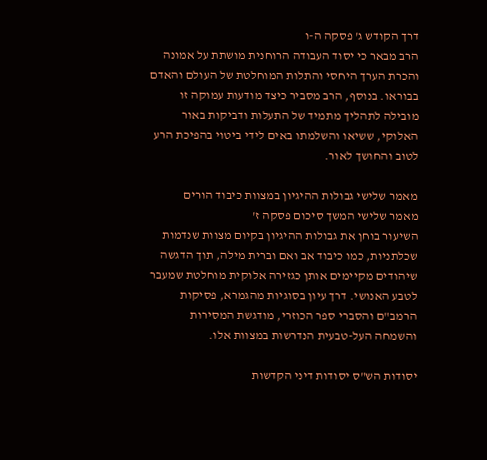דרך הקודש ג' פסקה ה-ו
הרב מבאר כי יסוד העבודה הרוחנית מושתת על אמונה והכרת הערך היחסי והתלות המוחלטת של העולם והאדם בבוראו. בנוסף, הרב מסביר כיצד מודעות עמוקה זו מובילה לתהליך מתמיד של התעלות ודביקות באור האלוקי, ששיאו והשלמתו באים לידי ביטוי בהפיכת הרע לטוב והחושך לאור.

מאמר שלישי גבולות ההיגיון במצוות כיבוד הורים
מאמר שלישי המשך סיכום פסקה ז'
השיעור בוחן את גבולות ההיגיון בקיום מצוות שנדמות שכלתניות, כמו כיבוד אב ואם וברית מילה, תוך הדגשה שיהודים מקיימים אותן כגזירה אלוקית מוחלטת שמעבר לטבע האנושי. דרך עיון בסוגיות מהגמרא, פסיקות הרמב"ם והסברי ספר הכוזרי, מודגשת המסירות והשמחה העל-טבעית הנדרשות במצוות אלו.

יסודות הש"ס יסודות דיני הקדשות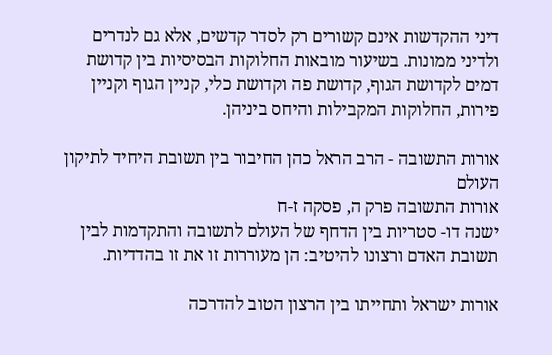דיני ההקדשות אינם קשורים רק לסדר קדשים, אלא גם לנדרים ולדיני ממונות. בשיעור מובאות החלוקות הבסיסיות בין קדושת דמים לקדושת הגוף, קדושת פה וקדושת כלי, קניין הגוף וקניין פירות, החלוקות המקבילות והיחס ביניהן.

אורות התשובה - הרב הראל כהן החיבור בין תשובת היחיד לתיקון העולם
אורות התשובה פרק ה, פסקה ז-ח
ישנה דו- סטריות בין הדחף של העולם לתשובה והתקדמות לבין תשובת האדם ורצונו להיטיב: הן מעוררות זו את זו בהדדיות.

אורות ישראל ותחייתו בין הרצון הטוב להדרכה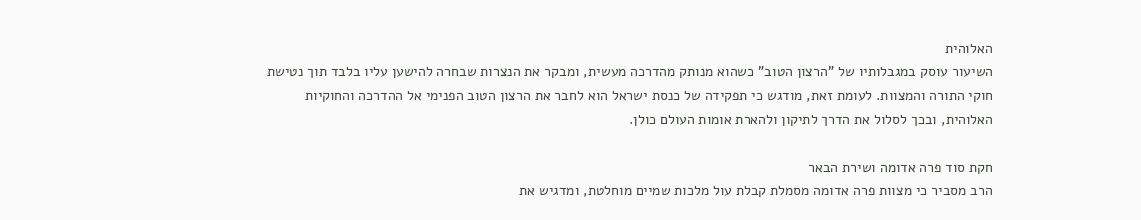האלוהית
השיעור עוסק במגבלותיו של "הרצון הטוב" כשהוא מנותק מהדרכה מעשית, ומבקר את הנצרות שבחרה להישען עליו בלבד תוך נטישת חוקי התורה והמצוות. לעומת זאת, מודגש כי תפקידה של כנסת ישראל הוא לחבר את הרצון הטוב הפנימי אל ההדרכה והחוקיות האלוהית, ובכך לסלול את הדרך לתיקון ולהארת אומות העולם כולן.

חקת סוד פרה אדומה ושירת הבאר
הרב מסביר כי מצוות פרה אדומה מסמלת קבלת עול מלכות שמיים מוחלטת, ומדגיש את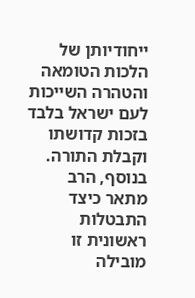ייחודיותן של הלכות הטומאה והטהרה השייכות לעם ישראל בלבד בזכות קדושתו וקבלת התורה. בנוסף, הרב מתאר כיצד התבטלות ראשונית זו מובילה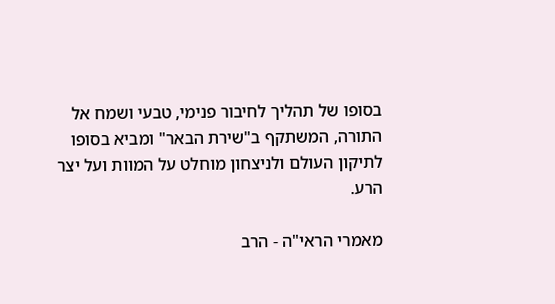בסופו של תהליך לחיבור פנימי, טבעי ושמח אל התורה, המשתקף ב"שירת הבאר" ומביא בסופו לתיקון העולם ולניצחון מוחלט על המוות ועל יצר הרע.

מאמרי הראי"ה - הרב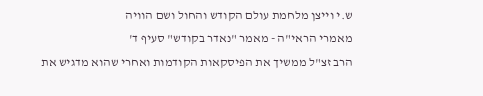ש.י וייצן מלחמת עולם הקודש והחול ושם הוויה
מאמרי הראי"ה - מאמר "נאדר בקודש" סעיף ד'
הרב זצ"ל ממשיך את הפיסקאות הקודמות ואחרי שהוא מדגיש את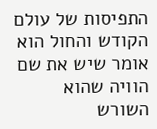התפיסות של עולם הקודש והחול הוא אומר שיש את שם הוויה שהוא השורש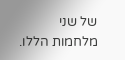של שני מלחמות הללו.